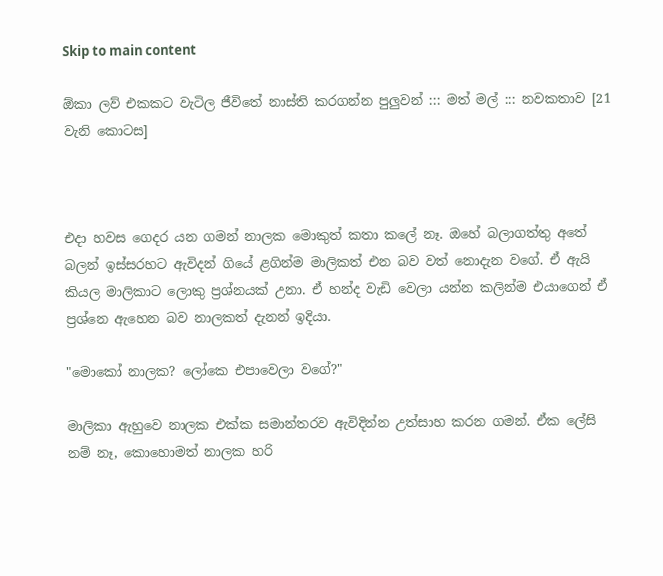Skip to main content

ඕකා ලව් එකකට වැටිල ජීවිතේ නාස්ති කරගන්න පුලුවන් ::: මත් මල් ::: නවකතාව [21 වැනි කොටස]



එදා හවස ගෙදර යන ගමන් නාලක මොකුත් කතා කලේ නෑ. ඔහේ බලාගත්තු අතේ බලන් ඉස්සරහට ඇවිදන් ගියේ ළගින්ම මාලිකත් එන බව වත් නොදැන වගේ. ඒ ඇයි කියල මාලිකාට ලොකු ප්‍රශ්නයක් උනා. ඒ හන්ද වැඩි වෙලා යන්න කලින්ම එයාගෙන් ඒ ප්‍රශ්නෙ ඇහෙන බව නාලකත් දැනන් ඉදියා.

"මොකෝ නාලක? ලෝකෙ එපාවෙලා වගේ?"

මාලිකා ඇහුවෙ නාලක එක්ක සමාන්තරව ඇවිදින්න උත්සාහ කරන ගමන්. ඒක ලේසි නම් නෑ, කොහොමත් නාලක හරි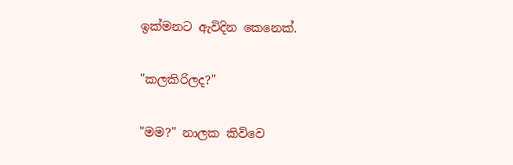ඉක්මනට ඇවිදින කෙනෙක්.

"කලකිරිලද?"

"මම?" නාලක කිව්වෙ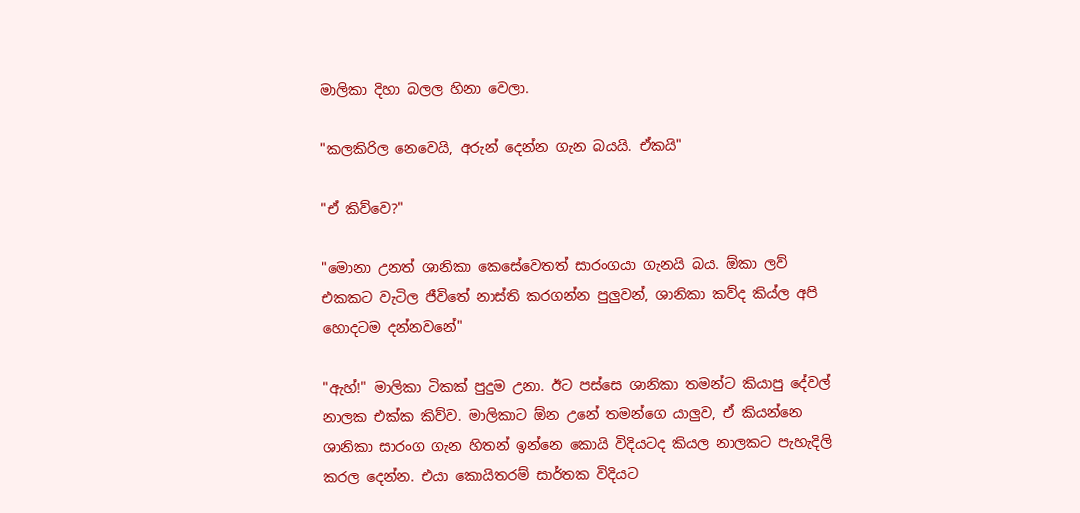මාලිකා දිහා බලල හිනා වෙලා.

"කලකිරිල නෙවෙයි, අරුන් දෙන්න ගැන බයයි. ඒකයි"

"ඒ කිව්වෙ?"

"මොනා උනත් ශානිකා කෙසේවෙතත් සාරංගයා ගැනයි බය. ඕකා ලව් එකකට වැටිල ජීවිතේ නාස්ති කරගන්න පුලුවන්, ශානිකා කව්ද කිය්ල අපි හොදටම දන්නවනේ"

"ඇහ්!" මාලිකා ටිකක් පුදුම උනා. ඊට පස්සෙ ශානිකා තමන්ට කියාපු දේවල් නාලක එක්ක කිව්ව. මාලිකාට ඕන උනේ තමන්ගෙ යාලුව, ඒ කියන්නෙ ශානිකා සාරංග ගැන හිතන් ඉන්නෙ කොයි විදියටද කියල නාලකට පැහැදිලි කරල දෙන්න. එයා කොයිතරම් සාර්තක විදියට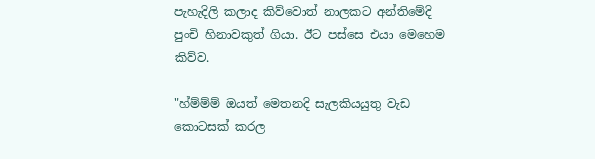පැහැදිලි කලාද කිව්වොත් නාලකට අන්තිමේදි පුංචි හිනාවකුත් ගියා. ඊට පස්සෙ එයා මෙහෙම කිව්ව.

"හ්ම්ම්ම් ඔයත් මෙතනදි සැලකියයුතු වැඩ කොටසක් කරල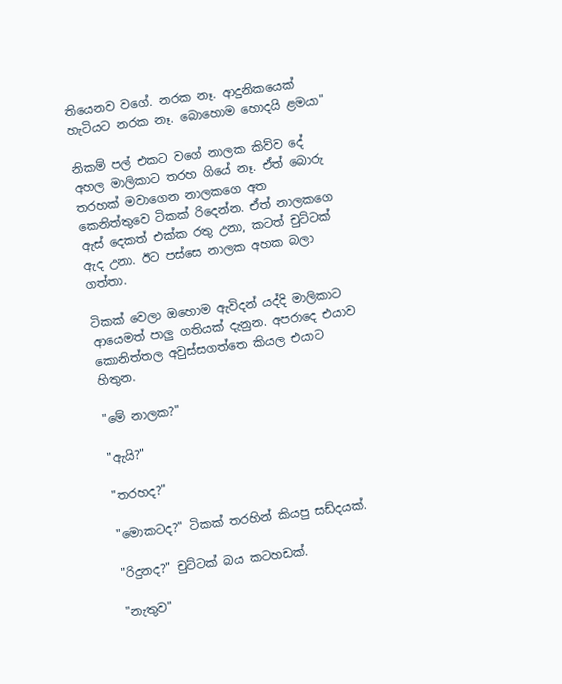තියෙනව වගේ. නරක නෑ. ආදුනිකයෙක් හැටියට නරක නෑ. බොහොම හොදයි ළමයා"

නිකම් පල් එකට වගේ නාලක කිව්ව දේ අහල මාලිකාට තරහ ගියේ නෑ. ඒත් බොරු තරහක් මවාගෙන නාලකගෙ අත කෙනිත්තුවෙ ටිකක් රිදෙන්න. ඒත් නාලකගෙ ඇස් දෙකත් එක්ක රතු උනා, කටත් චුට්ටක් ඇද උනා. ඊට පස්සෙ නාලක අහක බලා ගත්තා.

ටිකක් වෙලා ඔහොම ඇවිදන් යද්දි මාලිකාට ආයෙමත් පාලු ගතියක් දැනුන. අපරාදෙ එයාව කොනිත්තල අවුස්සගත්තෙ කියල එයාට හිතුන.

"මේ නාලක?"

"ඇයි?"

"තරහද?"

"මොකටද?" ටිකක් තරහින් කියපු සඩ්දයක්.

"රිදුනද?" චුට්ටක් බය කටහඩක්.

"නැතුව"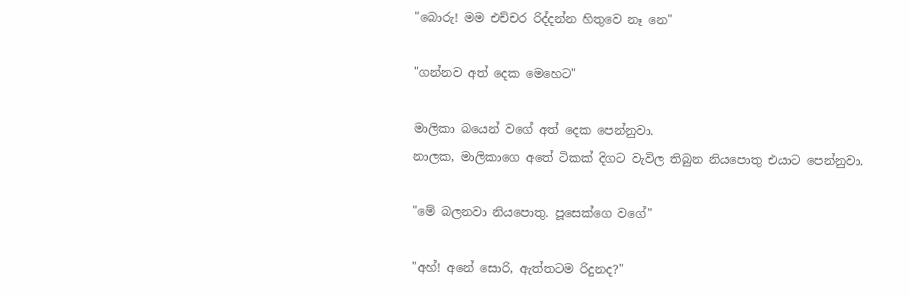"බොරු! මම එච්චර රිද්දන්න හිතුවෙ නෑ නෙ"

"ගන්නව අත් දෙක මෙහෙට"

මාලිකා බයෙන් වගේ අත් දෙක පෙන්නුවා.
නාලක, මාලිකාගෙ අතේ ටිකක් දිගට වැවිල තිබුන නියපොතු එයාට පෙන්නුවා.

"මේ බලනවා නියපොතු. පූසෙක්ගෙ වගේ"

"අහ්! අනේ සොරි, ඇත්තටම රිදුනද?"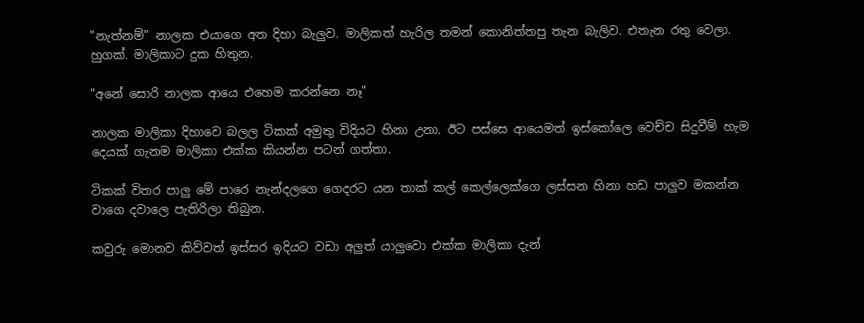"නැත්නම්" නාලක එයාගෙ අත දිහා බැලුව. මාලිකත් හැරිල තමන් කොනිත්තපු තැන බැලිව. එතැන රතු වෙලා. හුගක්. මාලිකාට දුක හිතුන.

"අනේ සොරි නාලක ආයෙ එහෙම කරන්නෙ නෑ"

නාලක මාලිකා දිහාවෙ බලල ටිකක් අමුතු විදියට හිනා උනා. ඊට පස්සෙ ආයෙමත් ඉස්කෝලෙ වෙච්ච සිදුවීම් හැම දෙයක් ගැනම මාලිකා එක්ක කියන්න පටන් ගත්තා.

ටිකක් විතර පාලු මේ පාරෙ නැන්දලගෙ ගෙදරට යන තාක් කල් කෙල්ලෙක්ගෙ ලස්සන හිනා හඩ පාලුව මකන්න වාගෙ දවාලෙ පැතිරිලා තිබුන.

කවුරු මොනව කිව්වත් ඉස්සර ඉදියට වඩා අලුත් යාලුවො එක්ක මාලිකා දැන්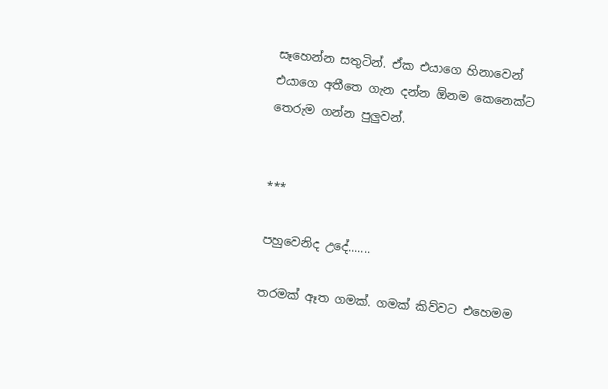සෑහෙන්න සතුටින්. ඒක එයාගෙ හිනාවෙන් එයාගෙ අතීතෙ ගැන දන්න ඕනම කෙනෙක්ට තෙරුම ගන්න පුලුවන්.


***

පහුවෙනිද උදේ.......

තරමක් ඈත ගමක්. ගමක් කිව්වට එහෙමම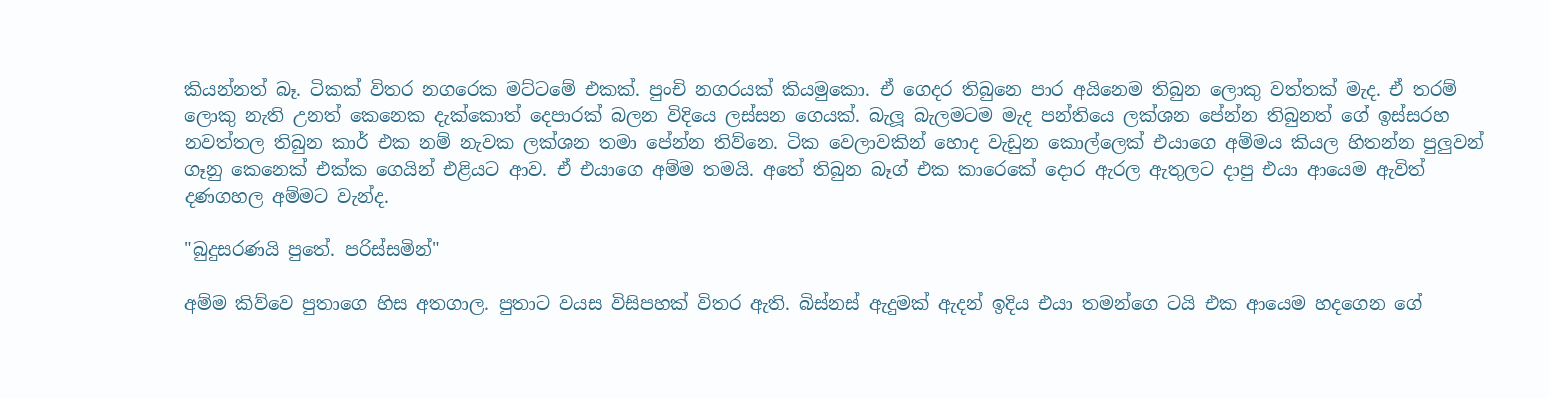කියන්නත් බෑ. ටිකක් විතර නගරෙක මට්ටමේ එකක්. පුංචි නගරයක් කියමුකො. ඒ ගෙදර තිබුනෙ පාර අයිනෙම තිබුන ලොකු වත්තක් මැද. ඒ තරම් ලොකු නැති උනත් කෙනෙක දැක්කොත් දෙපාරක් බලන විදියෙ ලස්සන ගෙයක්. බැලූ බැලමටම මැද පන්තියෙ ලක්ශන පේන්න තිබුනත් ගේ ඉස්සරහ නවත්තල තිබුන කාර් එක නම් නැවක ලක්ශන තමා පේන්න තිව්නෙ. ටික වෙලාවකින් හොද වැඩුන කොල්ලෙක් එයාගෙ අම්මය කියල හිතන්න පුලුවන් ගෑනු කෙනෙක් එක්ක ගෙයින් එළියට ආව. ඒ එයාගෙ අම්ම තමයි. අතේ තිබුන බෑග් එක කාරෙකේ දොර ඇරල ඇතුලට දාපු එයා ආයෙම ඇවිත් දණගහල අම්මට වැන්ද.

"බුදුසරණයි පුතේ. පරිස්සමින්"

අම්ම කිව්වෙ පුතාගෙ හිස අතගාල. පුතාට වයස විසිපහක් විතර ඇති. බිස්නස් ඇදුමක් ඇදන් ඉදිය එයා තමන්ගෙ ටයි එක ආයෙම හදගෙන ගේ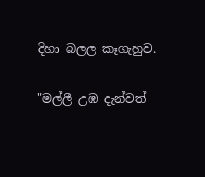දිහා බලල කෑගැහුව.

"මල්ලී උඹ දැන්වත්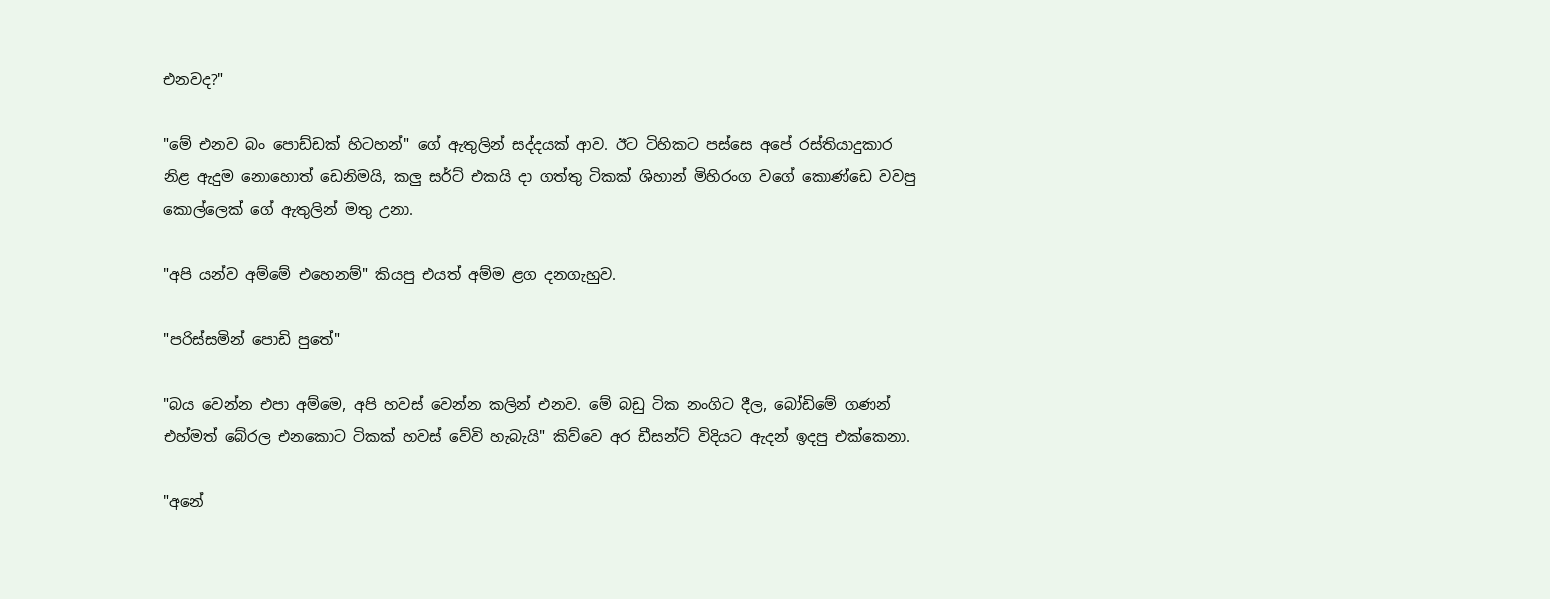එනවද?"

"මේ එනව බං පොඩ්ඩක් හිටහන්" ගේ ඇතුලින් සද්දයක් ආව. ඊට ටිහිකට පස්සෙ අපේ රස්තියාදුකාර නිළ ඇදුම නොහොත් ඩෙනිමයි, කලු සර්ට් එකයි දා ගත්තු ටිකක් ශිහාන් මිහිරංග වගේ කොණ්ඩෙ වවපු කොල්ලෙක් ගේ ඇතුලින් මතු උනා.

"අපි යන්ව අම්මේ එහෙනම්" කියපු එයත් අම්ම ළග දනගැහුව.

"පරිස්සමින් පොඩි පුතේ"

"බය වෙන්න එපා අම්මෙ, අපි හවස් වෙන්න කලින් එනව. මේ බඩු ටික නංගිට දීල, බෝඩිමේ ගණන් එහ්මත් බේරල එනකොට ටිකක් හවස් වේවි හැබැයි" කිව්වෙ අර ඩීසන්ට් විදියට ඇදන් ඉදපු එක්කෙනා.

"අනේ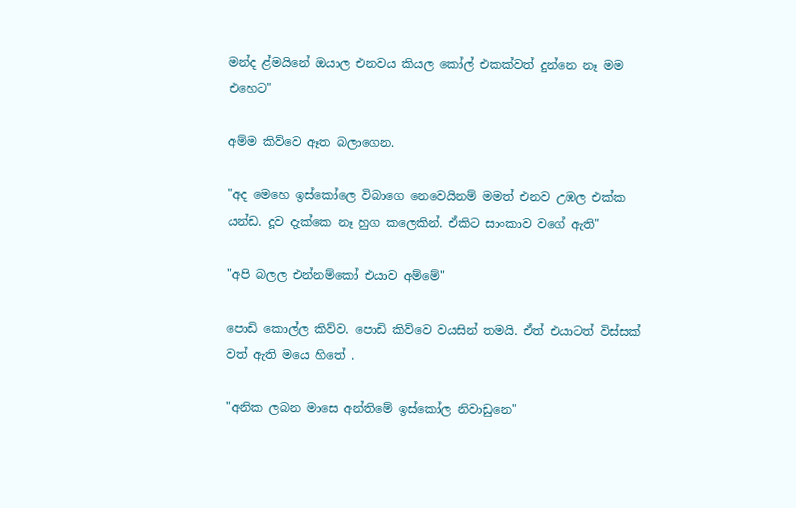මන්ද ළ්මයිනේ ඔයාල එනවය කියල කෝල් එකක්වත් දුන්නෙ නෑ මම එහෙට"

අම්ම කිව්වෙ ඈත බලාගෙන.

"අද මෙහෙ ඉස්කෝලෙ විබාගෙ නෙවෙයිනම් මමත් එනව උඹල එක්ක යන්ඩ. දූව දැක්කෙ නෑ හුග කලෙකින්. ඒකිට සාංකාව වගේ ඇති"

"අපි බලල එන්නම්කෝ එයාව අම්මේ"

පොඩි කොල්ල කිව්ව. පොඩි කිව්වෙ වයසින් තමයි. ඒත් එයාටත් විස්සක් වත් ඇති මයෙ හිතේ .

"අනික ලබන මාසෙ අන්තිමේ ඉස්කෝල නිවාඩුනෙ"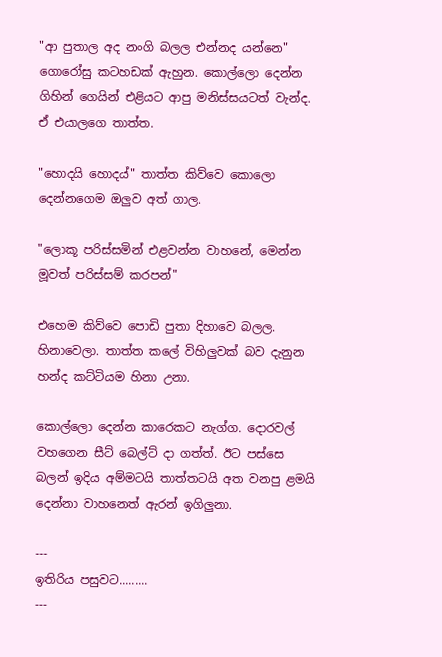"ආ පුතාල අද නංගි බලල එන්නද යන්නෙ" ගොරෝසු කටහඩක් ඇහුන. කොල්ලො දෙන්න ගිහින් ගෙයින් එළියට ආපු මනිස්සයටත් වැන්ද. ඒ එයාලගෙ තාත්ත.

"හොදයි හොදය්" තාත්ත කිව්වෙ කොලො දෙන්නගෙම ඔලුව අත් ගාල.

"ලොකූ පරිස්සමින් එළවන්න වාහනේ, මෙන්න මූවත් පරිස්සම් කරපන්"

එහෙම කිව්වෙ පොඩි පුතා දිහාවෙ බලල. හිනාවෙලා. තාත්ත කලේ විහිලුවක් බව දැනුන හන්ද කට්ටියම හිනා උනා.

කොල්ලො දෙන්න කාරෙකට නැග්ග. දොරවල් වහගෙන සීට් බෙල්ට් දා ගත්ත්. ඊට පස්සෙ බලන් ඉදිය අම්මටයි තාත්තටයි අත වනපු ළමයි දෙන්නා වාහනෙත් ඇරන් ඉගිලුනා.

---
ඉතිරිය පසුවට.........
---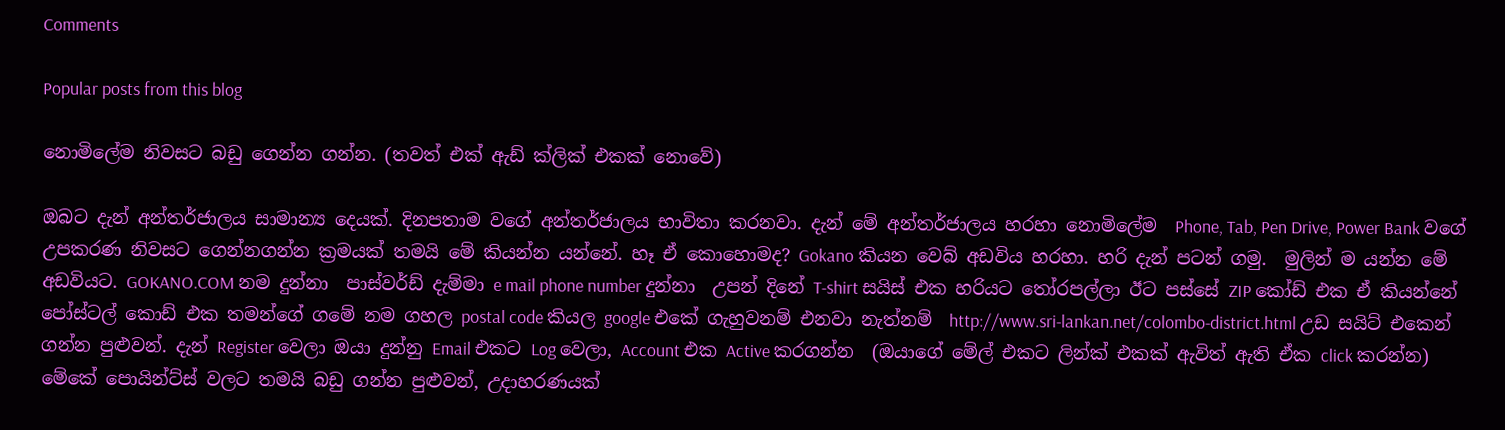Comments

Popular posts from this blog

නොමිලේම නිවසට බඩු ගෙන්න ගන්න. (තවත් එක් ඇඩ් ක්ලික් එකක් නොවේ)

ඔබට දැන් අන්තර්ජාලය සාමාන්‍ය දෙයක්. දිනපතාම වගේ අන්තර්ජාලය භාවිතා කරනවා. දැන් මේ අන්තර්ජාලය හරහා නොමිලේම  Phone, Tab, Pen Drive, Power Bank වගේ උපකරණ නිවසට ගෙන්නගන්න ක්‍රමයක් තමයි මේ කියන්න යන්නේ. හෑ ඒ කොහොමද? Gokano කියන වෙබ් අඩවිය හරහා. හරි දැන් පටන් ගමු.  මුලින් ම යන්න මේ අඩවියට. GOKANO.COM නම දුන්නා  පාස්වර්ඩ් දැම්මා e mail phone number දුන්නා  උපන් දිනේ T-shirt සයිස් එක හරියට තෝරපල්ලා ඊට පස්සේ ZIP කෝඩ් එක ඒ කියන්නේ පෝස්ටල් කොඩ් එක තමන්ගේ ගමේ නම ගහල postal code කියල google එකේ ගැහුවනම් එනවා නැත්නම්  http://www.sri-lankan.net/colombo-district.html උඩ සයිට් එකෙන් ගන්න පුළුවන්. දැන් Register වෙලා ඔයා දුන්නු Email එකට Log වෙලා, Account එක Active කරගන්න  (ඔයාගේ මේල් එකට ලින්ක් එකක් ඇවිත් ඇති ඒක click කරන්න) මේකේ පොයින්ට්ස් වලට තමයි බඩු ගන්න පුළුවන්, උදාහරණයක්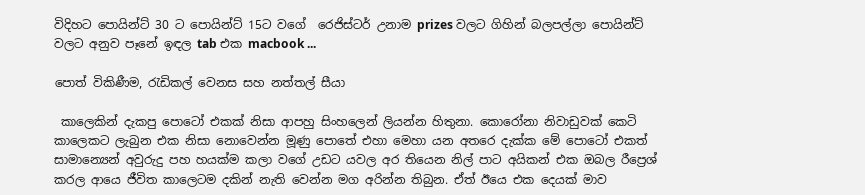විදිහට පොයින්ට් 30 ට පොයින්ට් 15ට වගේ  රෙජිස්ටර් උනාම prizes වලට ගිහින් බලපල්ලා පොයින්ට් වලට අනුව පෑනේ ඉඳල tab එක macbook ...

පොත් විකිණීම, රැඩිකල් වෙනස සහ නත්තල් සීයා

 කාලෙකින් දැකපු පොටෝ එකක් නිසා ආපහු සිංහලෙන් ලියන්න හිතුනා. කොරෝනා නිවාඩුවක් කෙටි කාලෙකට ලැබුන එක නිසා නොවෙන්න මූණු පොතේ එහා මෙහා යන අතරෙ දැක්ක මේ පොටෝ එකත් සාමාන්‍යෙන් අවුරුදු පහ හයක්ම කලා වගේ උඩට යවල අර තියෙන නිල් පාට අයිකන් එක ඔබල රීප්‍රෙශ් කරල ආයෙ ජීවිත කාලෙටම දකින් නැති වෙන්න මග අරින්න තිබුන. ඒත් ඊයෙ එක දෙයක් මාව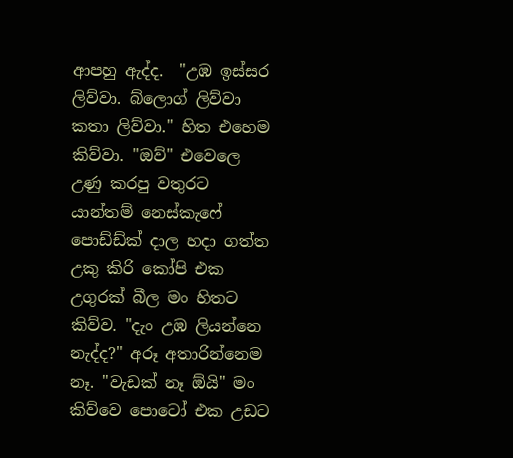ආපහු ඇද්ද.  "උඹ ඉස්සර ලිව්වා. බ්ලොග් ලිව්වා කතා ලිව්වා." හිත එහෙම කිව්වා. "ඔව්" එවෙලෙ උණු කරපු වතුරට යාන්තම් නෙස්කැෆේ පොඩ්ඩ්ක් දාල හදා ගත්ත උකු කිරි කෝපි එක උගුරක් බීල මං හිතට කිව්ව. "දැං උඹ ලියන්නෙ නැද්ද?" අරූ අතාරින්නෙම නෑ. "වැඩක් නෑ ඕයි" මං කිව්වෙ පොටෝ එක උඩට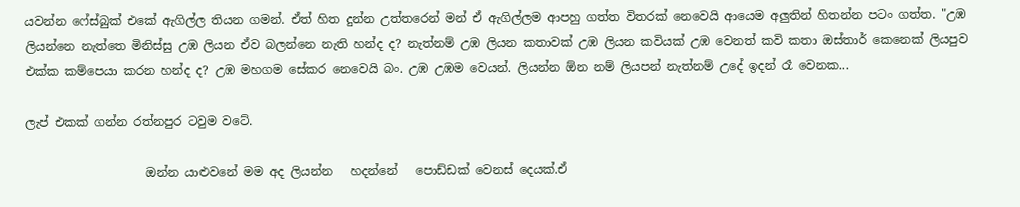යවන්න ෆේස්බුක් එකේ ඇගිල්ල තියන ගමන්. ඒත් හිත දුන්න උත්තරෙන් මන් ඒ ඇගිල්ලම ආපහු ගත්ත විතරක් නෙවෙයි ආයෙම අලුතින් හිතන්න පටං ගත්ත. "උඹ ලියන්නෙ නැත්තෙ මිනිස්සු උඹ ලියන ඒව බලන්නෙ නැති හන්ද ද? නැත්නම් උඹ ලියන කතාවක් උඹ ලියන කවියක් උඹ වෙනත් කවි කතා ඔස්තාර් කෙනෙක් ලියපුව එක්ක කම්පෙයා කරන හන්ද ද? උඹ මහගම සේකර නෙවෙයි බං. උඹ උඹම වෙයන්. ලියන්න ඕන නම් ලියපන් නැත්නම් උදේ ඉදන් රෑ වෙනක...

ලැප් එකක් ගන්න රත්නපුර ටවුම වටේ.

                    ඔන්න යාළුවනේ මම අද ලියන්න   හදන්නේ   පොඩ්ඩක් වෙනස් දෙයක්.ඒ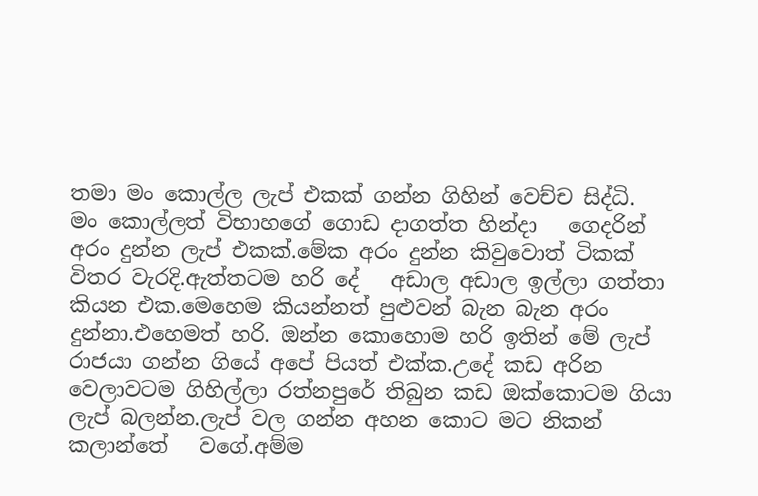තමා මං කොල්ල ලැප් එකක් ගන්න ගිහින් වෙච්ච සිද්ධි.                      මං කොල්ලත් විභාහගේ ගොඩ දාගත්ත හින්දා   ගෙදරින් අරං දුන්න ලැප් එකක්.මේක අරං දුන්න කිවුවොත් ටිකක් විතර වැරදි.ඇත්තටම හරි දේ   අඩාල අඩාල ඉල්ලා ගත්තා කියන එක.මෙහෙම කියන්නත් පුළුවන් බැන බැන අරං දුන්නා.එහෙමත් හරි. ඔන්න කොහොම හරි ඉතින් මේ ලැප් රාජයා ගන්න ගියේ අපේ පියත් එක්ක.උදේ කඩ අරින වෙලාවටම ගිහිල්ලා රත්නපුරේ තිබුන කඩ ඔක්කොටම ගියා ලැප් බලන්න.ලැප් වල ගන්න අහන කොට මට නිකන් කලාන්තේ   වගේ.අම්ම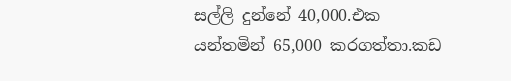සල්ලි දුන්නේ 40,000.එක යන්තමින් 65,000 කරගත්තා.කඩ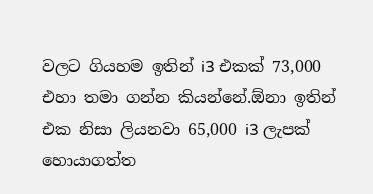වලට ගියහම ඉතින් i3 එකක් 73,000 එහා තමා ගන්න කියන්නේ.ඕනා ඉතින්   එක නිසා ලියනවා 65,000 i3 ලැපක් හොයාගත්ත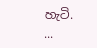හැටි.           ...